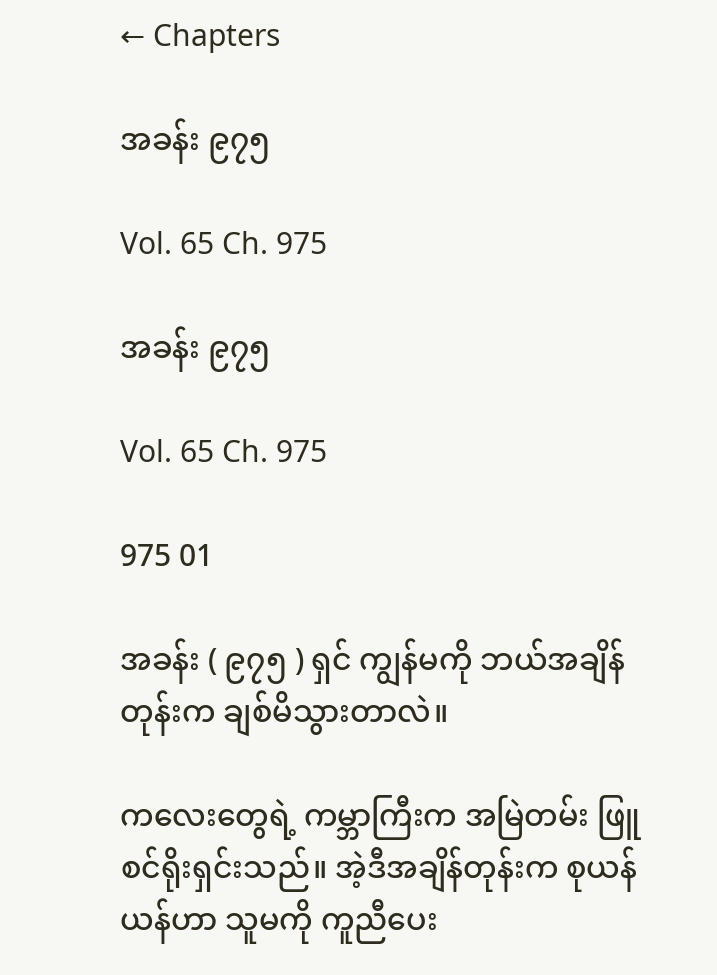← Chapters

အခန်း ၉၇၅

Vol. 65 Ch. 975

အခန်း ၉၇၅

Vol. 65 Ch. 975

975 01

အခန်း ( ၉၇၅ ) ရှင် ကျွန်မကို ဘယ်အချိန်တုန်းက ချစ်မိသွားတာလဲ။

ကလေးတွေရဲ့ ကမ္ဘာကြီးက အမြဲတမ်း ဖြူစင်ရိုးရှင်းသည်။ အဲ့ဒီအချိန်တုန်းက စုယန်ယန်ဟာ သူမကို ကူညီပေး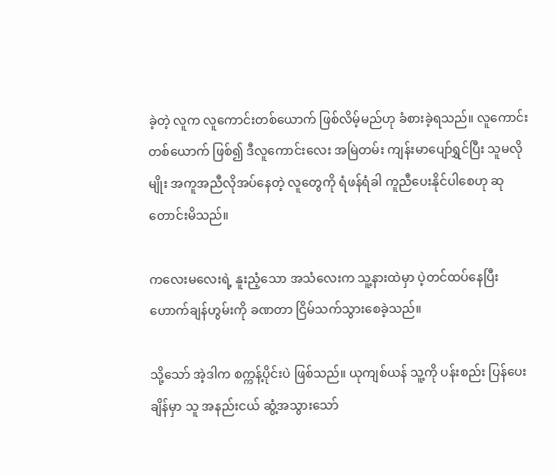ခဲ့တဲ့ လူက လူကောင်းတစ်ယောက် ဖြစ်လိမ့်မည်ဟု ခံစားခဲ့ရသည်။ လူကောင်းတစ်ယောက် ဖြစ်၍ ဒီလူကောင်းလေး အမြဲတမ်း ကျန်းမာပျော်ရွှင်ပြီး သူမလိုမျိုး အကူအညီလိုအပ်နေတဲ့ လူတွေကို ရံဖန်ရံခါ ကူညီပေးနိုင်ပါစေဟု ဆုတောင်းမိသည်။

ကလေးမလေးရဲ့ နူးညံ့သော အသံလေးက သူ့နားထဲမှာ ပဲ့တင်ထပ်နေပြီး ဟောက်ချန်ဟွမ်းကို ခဏတာ ငြိမ်သက်သွားစေခဲ့သည်။

သို့သော် အဲ့ဒါက စက္ကန့်ပိုင်းပဲ ဖြစ်သည်။ ယုကျစ်ယန် သူ့ကို ပန်းစည်း ပြန်ပေးချိန်မှာ သူ အနည်းငယ် ဆွံ့အသွားသော်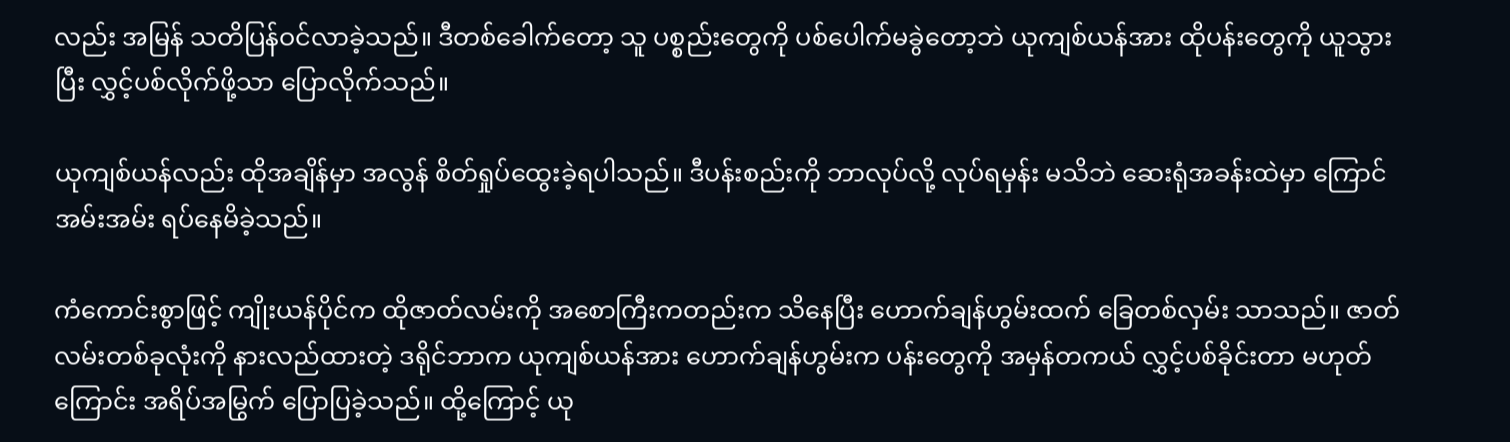လည်း အမြန် သတိပြန်ဝင်လာခဲ့သည်။ ဒီတစ်ခေါက်တော့ သူ ပစ္စည်းတွေကို ပစ်ပေါက်မခွဲတော့ဘဲ ယုကျစ်ယန်အား ထိုပန်းတွေကို ယူသွားပြီး လွှင့်ပစ်လိုက်ဖို့သာ ပြောလိုက်သည်။

ယုကျစ်ယန်လည်း ထိုအချိန်မှာ အလွန် စိတ်ရှုပ်ထွေးခဲ့ရပါသည်။ ဒီပန်းစည်းကို ဘာလုပ်လို့ လုပ်ရမှန်း မသိဘဲ ဆေးရုံအခန်းထဲမှာ ကြောင်အမ်းအမ်း ရပ်နေမိခဲ့သည်။

ကံကောင်းစွာဖြင့် ကျိုးယန်ပိုင်က ထိုဇာတ်လမ်းကို အစောကြီးကတည်းက သိနေပြီး ဟောက်ချန်ဟွမ်းထက် ခြေတစ်လှမ်း သာသည်။ ဇာတ်လမ်းတစ်ခုလုံးကို နားလည်ထားတဲ့ ဒရိုင်ဘာက ယုကျစ်ယန်အား ဟောက်ချန်ဟွမ်းက ပန်းတွေကို အမှန်တကယ် လွှင့်ပစ်ခိုင်းတာ မဟုတ်ကြောင်း အရိပ်အမြွက် ပြောပြခဲ့သည်။ ထို့ကြောင့် ယု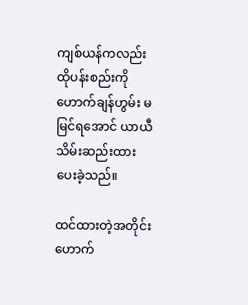ကျစ်ယန်ကလည်း ထိုပန်းစည်းကို ဟောက်ချန်ဟွမ်း မမြင်ရအောင် ယာယီ သိမ်းဆည်းထားပေးခဲ့သည်။

ထင်ထားတဲ့အတိုင်း ဟောက်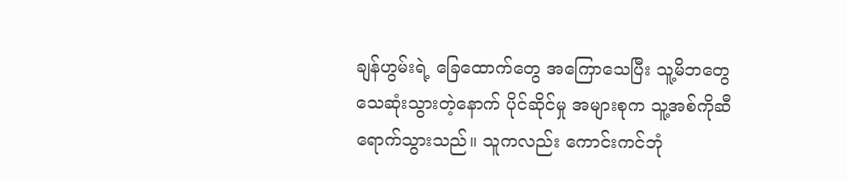ချန်ဟွမ်းရဲ့ ခြေထောက်တွေ အကြောသေပြီး သူ့မိဘတွေ သေဆုံးသွားတဲ့နောက် ပိုင်ဆိုင်မှု အများစုက သူ့အစ်ကိုဆီ ရောက်သွားသည်။ သူကလည်း ကောင်းကင်ဘုံ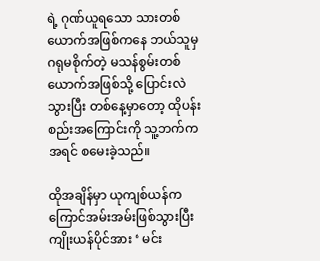ရဲ့ ဂုဏ်ယူရသော သားတစ်ယောက်အဖြစ်ကနေ ဘယ်သူမှ ဂရုမစိုက်တဲ့ မသန်စွမ်းတစ်ယောက်အဖြစ်သို့ ပြောင်းလဲသွားပြီး တစ်နေ့မှာတော့ ထိုပန်းစည်းအကြောင်းကို သူ့ဘက်က အရင် စမေးခဲ့သည်။

ထိုအချိန်မှာ ယုကျစ်ယန်က ကြောင်အမ်းအမ်းဖြစ်သွားပြီး ကျိုးယန်ပိုင်အား ‘ မင်း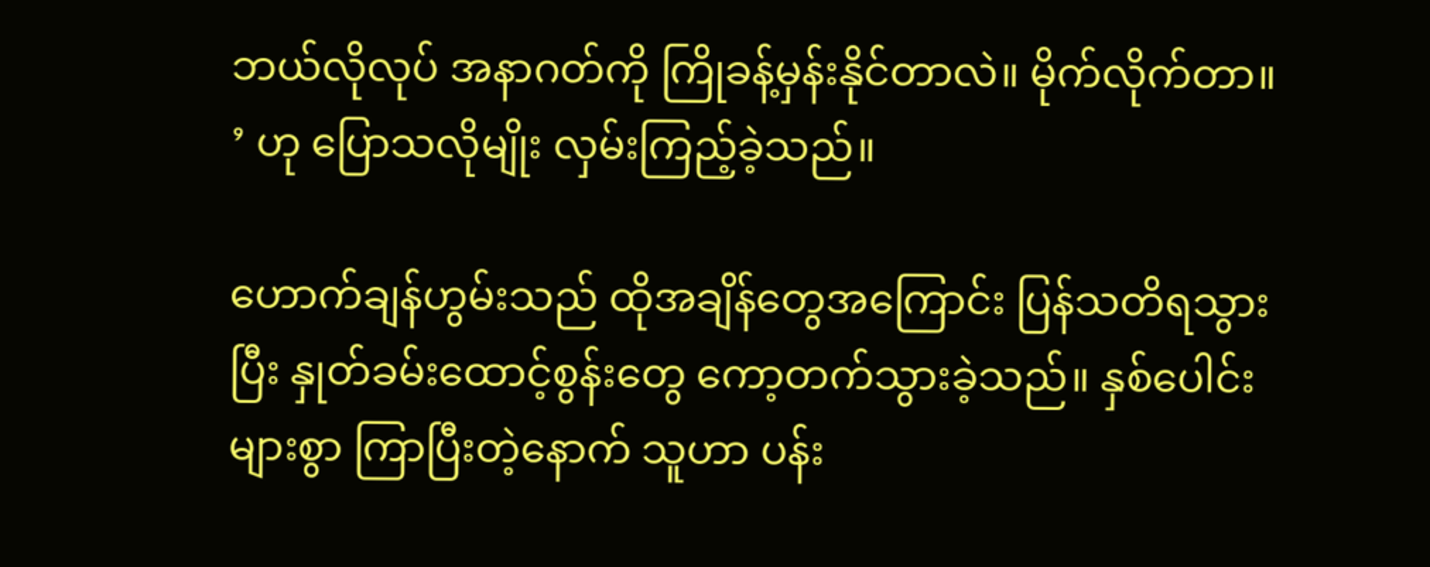ဘယ်လိုလုပ် အနာဂတ်ကို ကြိုခန့်မှန်းနိုင်တာလဲ။ မိုက်လိုက်တာ။ ’ ဟု ပြောသလိုမျိုး လှမ်းကြည့်ခဲ့သည်။

ဟောက်ချန်ဟွမ်းသည် ထိုအချိန်တွေအကြောင်း ပြန်သတိရသွားပြီး နှုတ်ခမ်းထောင့်စွန်းတွေ ကော့တက်သွားခဲ့သည်။ နှစ်ပေါင်းများစွာ ကြာပြီးတဲ့နောက် သူဟာ ပန်း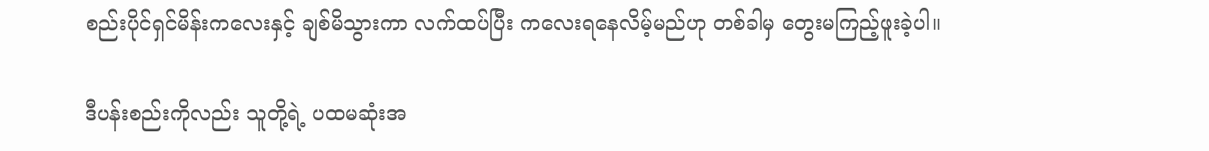စည်းပိုင်ရှင်မိန်းကလေးနှင့် ချစ်မိသွားကာ လက်ထပ်ပြီး ကလေးရနေလိမ့်မည်ဟု တစ်ခါမှ တွေးမကြည့်ဖူးခဲ့ပါ။

ဒီပန်းစည်းကိုလည်း သူတို့ရဲ့ ပထမဆုံးအ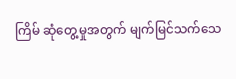ကြိမ် ဆုံတွေ့မှုအတွက် မျက်မြင်သက်သေ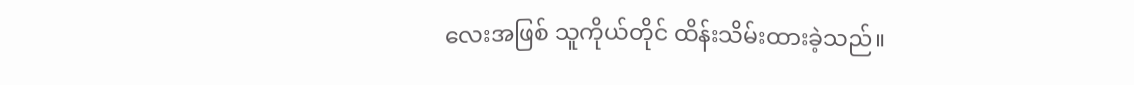လေးအဖြစ် သူကိုယ်တိုင် ထိန်းသိမ်းထားခဲ့သည်။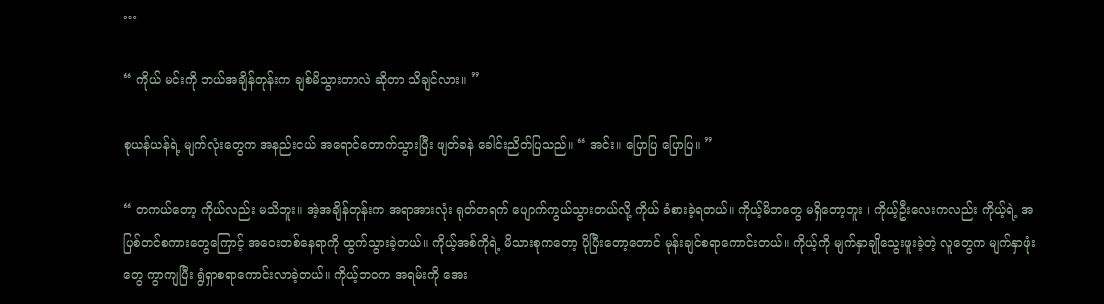…

“ ကိုယ် မင်းကို ဘယ်အချိန်တုန်းက ချစ်မိသွားတာလဲ ဆိုတာ သိချင်လား။ ”

စုယန်ယန်ရဲ့ မျက်လုံးတွေက အနည်းငယ် အရောင်တောက်သွားပြီး ဖျတ်ခနဲ ခေါင်းညိတ်ပြသည်။ “ အင်း။ ပြောပြ ပြောပြ။ ”

“ တကယ်တော့ ကိုယ်လည်း မသိဘူး။ အဲ့အချိန်တုန်းက အရာအားလုံး ရုတ်တရက် ပျောက်ကွယ်သွားတယ်လို့ ကိုယ် ခံစားခဲ့ရတယ်။ ကိုယ့်မိဘတွေ မရှိတော့ဘူး ၊ ကိုယ့်ဦးလေးကလည်း ကိုယ့်ရဲ့ အပြစ်တင်စကားတွေကြောင့် အဝေးတစ်နေရာကို ထွက်သွားခဲ့တယ်။ ကိုယ့်အစ်ကိုရဲ့ မိသားစုကတော့ ပိုပြီးတော့တောင် မုန်းချင်စရာကောင်းတယ်။ ကိုယ့်ကို မျက်နှာချိုသွေးဖူးခဲ့တဲ့ လူတွေက မျက်နှာဖုံးတွေ ကွာကျပြီး ရွံရှာစရာကောင်းလာခဲ့တယ်။ ကိုယ့်ဘဝက အရမ်းကို အေး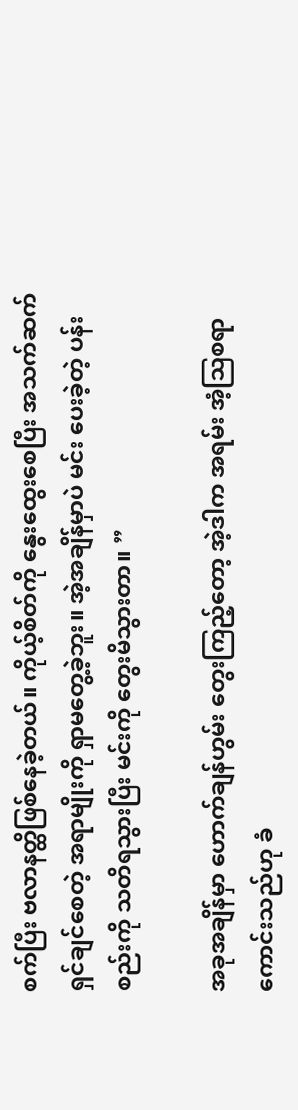စက်ပြီး ဗလာနတ္ထိဖြစ်နေခဲ့တယ်။ ကိုယ့်စိတ်ကို နွေးထွေးစေပြီး အသက်ဆက်ရှင်ချင်စေတဲ့ အရာမျိုးကို ရှာမတွေ့ခဲ့ဘူး။ အဲ့အချိန်မှာပဲ မင်း ပေးခဲ့တဲ့ ပန်းစည်းကို သတိရသွားပြီး မင်းကို တွေးမိသွားတာ။ ”

အခုအချိန်မှာ ဟောက်ချန်ဟွမ်း တွေးကြည့်တော့ အဲ့ဒါက အရမ်း အံ့ဩစရာကောင်းသည်ဟု ခံ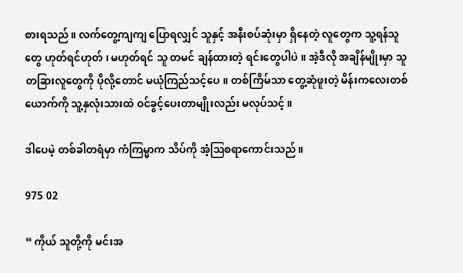စားရသည်။ လက်တွေ့ကျကျ ပြောရလျှင် သူနှင့် အနီးစပ်ဆုံးမှာ ရှိနေတဲ့ လူတွေက သူ့ရန်သူတွေ ဟုတ်ရင်ဟုတ် ၊ မဟုတ်ရင် သူ တမင် ချန်ထားတဲ့ ရင်းတွေပါပဲ။ အဲ့ဒီလို အချိန်မျိုးမှာ သူ တခြားလူတွေကို ပိုလို့တောင် မယုံကြည်သင့်ပေ။ တစ်ကြိမ်သာ တွေ့ဆုံဖူးတဲ့ မိန်းကလေးတစ်ယောက်ကို သူ့နှလုံးသားထဲ ဝင်ခွင့်ပေးတာမျိုးလည်း မလုပ်သင့်။

ဒါပေမဲ့ တစ်ခါတရံမှာ ကံကြမ္မာက သိပ်ကို အံ့ဩစရာကောင်းသည်။

975 02

“ ကိုယ် သူတို့ကို မင်းအ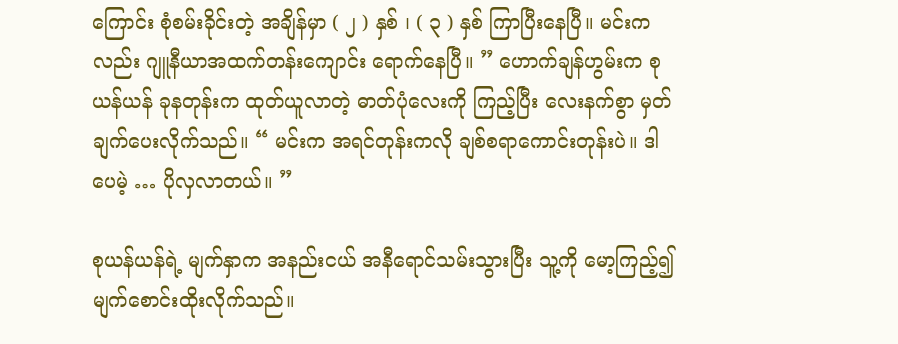ကြောင်း စုံစမ်းခိုင်းတဲ့ အချိန်မှာ ( ၂ ) နှစ် ၊ ( ၃ ) နှစ် ကြာပြီးနေပြီ။ မင်းကလည်း ဂျူနီယာအထက်တန်းကျောင်း ရောက်နေပြီ။ ” ဟောက်ချန်ဟွမ်းက စုယန်ယန် ခုနတုန်းက ထုတ်ယူလာတဲ့ ဓာတ်ပုံလေးကို ကြည့်ပြီး လေးနက်စွာ မှတ်ချက်ပေးလိုက်သည်။ “ မင်းက အရင်တုန်းကလို ချစ်စရာကောင်းတုန်းပဲ။ ဒါပေမဲ့ … ပိုလှလာတယ်။ ”

စုယန်ယန်ရဲ့ မျက်နှာက အနည်းငယ် အနီရောင်သမ်းသွားပြီး သူ့ကို မော့ကြည့်၍ မျက်စောင်းထိုးလိုက်သည်။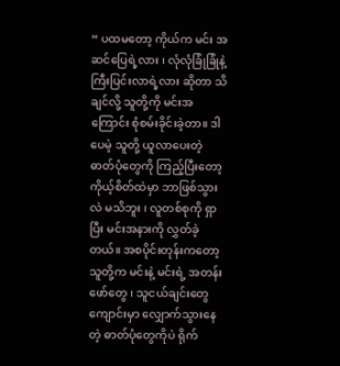“ ပထမတော့ ကိုယ်က မင်း အဆင်ပြေရဲ့လား ၊ လုံလုံခြုံခြုံနဲ့ ကြီးပြင်းလာရဲ့လား ဆိုတာ သိချင်လို့ သူတို့ကို မင်းအကြောင်း စုံစမ်းခိုင်းခဲ့တာ။ ဒါပေမဲ့ သူတို့ ယူလာပေးတဲ့ ဓာတ်ပုံတွေကို ကြည့်ပြီးတော့ ကိုယ့်စိတ်ထဲမှာ ဘာဖြစ်သွားလဲ မသိဘူး ၊ လူတစ်စုကို ရှာပြီး မင်းအနားကို လွှတ်ခဲ့တယ်။ အစပိုင်းတုန်းကတော့ သူတို့က မင်းနဲ့ မင်းရဲ့ အတန်းဖော်တွေ ၊ သူငယ်ချင်းတွေ ကျောင်းမှာ လျှောက်သွားနေတဲ့ ဓာတ်ပုံတွေကိုပဲ ရိုက်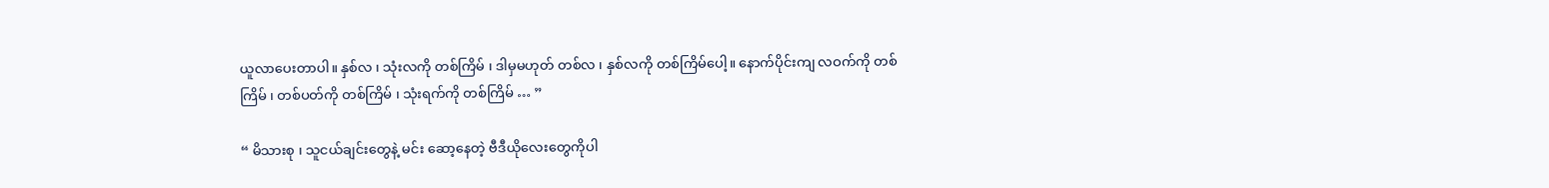ယူလာပေးတာပါ။ နှစ်လ ၊ သုံးလကို တစ်ကြိမ် ၊ ဒါမှမဟုတ် တစ်လ ၊ နှစ်လကို တစ်ကြိမ်ပေါ့။ နောက်ပိုင်းကျ လဝက်ကို တစ်ကြိမ် ၊ တစ်ပတ်ကို တစ်ကြိမ် ၊ သုံးရက်ကို တစ်ကြိမ် … ”

“ မိသားစု ၊ သူငယ်ချင်းတွေနဲ့ မင်း ဆော့နေတဲ့ ဗီဒီယိုလေးတွေကိုပါ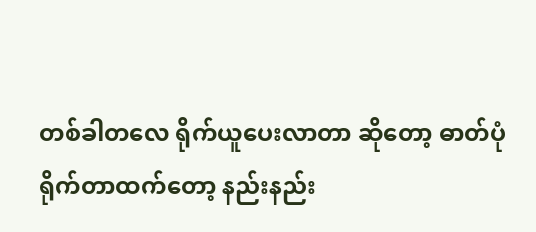တစ်ခါတလေ ရိုက်ယူပေးလာတာ ဆိုတော့ ဓာတ်ပုံရိုက်တာထက်တော့ နည်းနည်း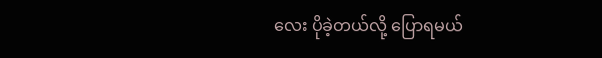လေး ပိုခဲ့တယ်လို့ ပြောရမယ်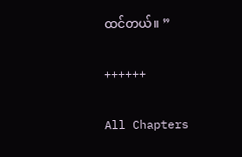ထင်တယ်။ ”

++++++

All Chapters